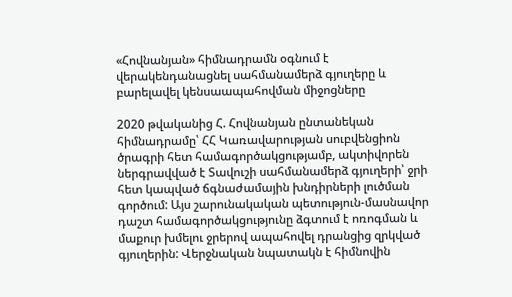«Հովնանյան» հիմնադրամն օգնում է վերակենդանացնել սահմանամերձ գյուղերը և բարելավել կենսաապահովման միջոցները

2020 թվականից Հ. Հովնանյան ընտանեկան հիմնադրամը՝ ՀՀ Կառավարության սուբվենցիոն ծրագրի հետ համագործակցությամբ, ակտիվորեն ներգրավված է Տավուշի սահմանամերձ գյուղերի՝ ջրի հետ կապված ճգնաժամային խնդիրների լուծման գործում: Այս շարունակական պետություն-մասնավոր դաշտ համագործակցությունը ձգտում է ոռոգման և մաքուր խմելու ջրերով ապահովել դրանցից զրկված գյուղերին: Վերջնական նպատակն է հիմնովին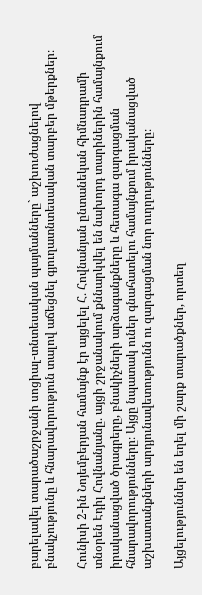բարելավել տարածաշրջանի սոցիալ-տնտեսական պայմանները` աշխուժացնելով բնակչությունը և հնարավորություն տալով աճեցնել գյուղատնտեսական տարբեր մթերքներ։

Հունիսի 2-ին Նոյեմբերյան համայնք էր այցելել Հ․ Հովնանյան ընտանեկան հիմնադրամի տնօրեն Էդիլ Հովնանյանը․ այցի շրջանակում քննարկվել են նախորդ տարիներին համայնքում իրականացված ծրագրերը, բնակիչների արձագանքները և հետագա զարգացման հնարավորությունները։ Այցը նպատակ ուներ գնահատելու համայնքում իրականացված աշխատանքների արդյունավետությունն ու զարգացման նոր ուղղությունները։

Այցելություններ են եղել մի շարք տարածքներ, որտեղ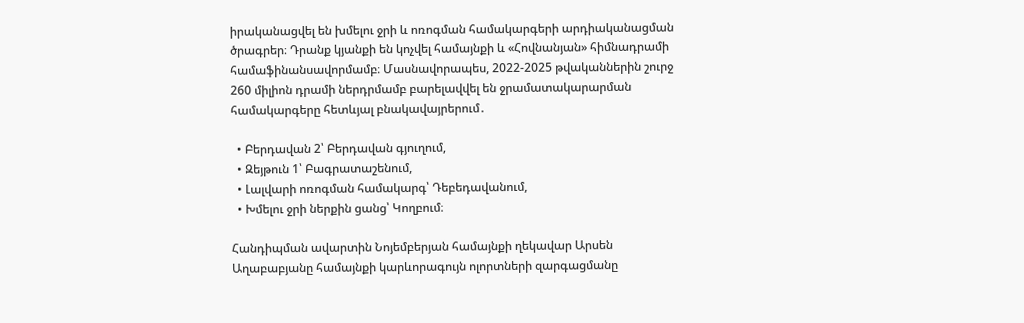իրականացվել են խմելու ջրի և ոռոգման համակարգերի արդիականացման ծրագրեր։ Դրանք կյանքի են կոչվել համայնքի և «Հովնանյան» հիմնադրամի համաֆինանսավորմամբ։ Մասնավորապես, 2022-2025 թվականներին շուրջ 260 միլիոն դրամի ներդրմամբ բարելավվել են ջրամատակարարման համակարգերը հետևյալ բնակավայրերում․

  • Բերդավան 2՝ Բերդավան գյուղում,
  • Զեյթուն 1՝ Բագրատաշենում,
  • Լալվարի ոռոգման համակարգ՝ Դեբեդավանում,
  • Խմելու ջրի ներքին ցանց՝ Կողբում։

Հանդիպման ավարտին Նոյեմբերյան համայնքի ղեկավար Արսեն Աղաբաբյանը համայնքի կարևորագույն ոլորտների զարգացմանը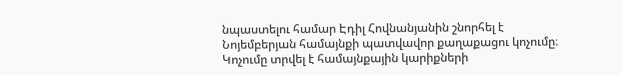նպաստելու համար Էդիլ Հովնանյանին շնորհել է Նոյեմբերյան համայնքի պատվավոր քաղաքացու կոչումը։ Կոչումը տրվել է համայնքային կարիքների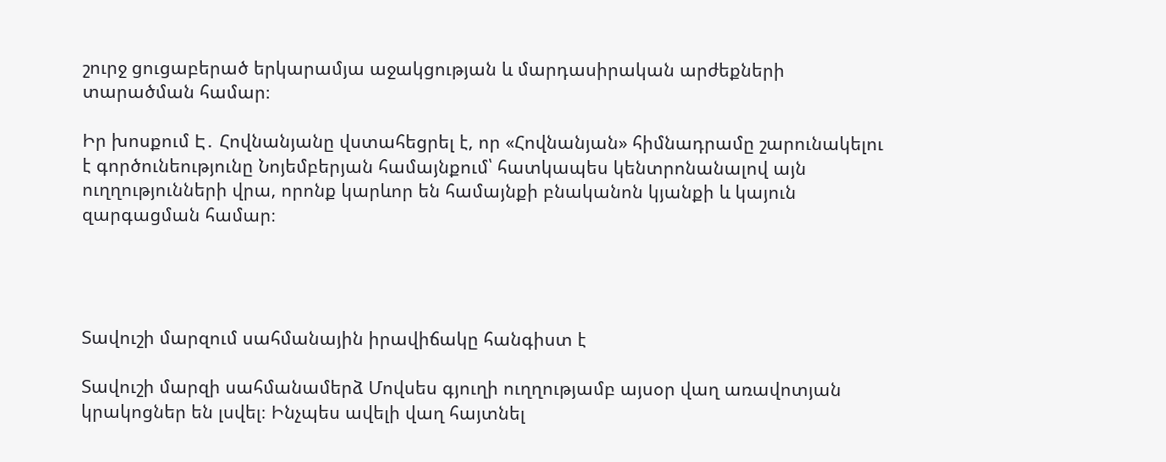շուրջ ցուցաբերած երկարամյա աջակցության և մարդասիրական արժեքների տարածման համար։

Իր խոսքում Է․ Հովնանյանը վստահեցրել է, որ «Հովնանյան» հիմնադրամը շարունակելու է գործունեությունը Նոյեմբերյան համայնքում՝ հատկապես կենտրոնանալով այն ուղղությունների վրա, որոնք կարևոր են համայնքի բնականոն կյանքի և կայուն զարգացման համար։




Տավուշի մարզում սահմանային իրավիճակը հանգիստ է

Տավուշի մարզի սահմանամերձ Մովսես գյուղի ուղղությամբ այսօր վաղ առավոտյան կրակոցներ են լսվել։ Ինչպես ավելի վաղ հայտնել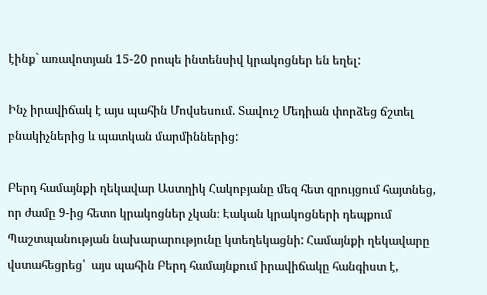էինք` առավոտյան 15-20 րոպե ինտենսիվ կրակոցներ են եղել:

Ինչ իրավիճակ է այս պահին Մովսեսում. Տավուշ Մեդիան փորձեց ճշտել բնակիչներից և պատկան մարմիններից:

Բերդ համայնքի ղեկավար Աստղիկ Հակոբյանը մեզ հետ զրույցում հայտնեց, որ ժամը 9-ից հետո կրակոցներ չկան։ Էական կրակոցների դեպքում Պաշտպանության նախարարությունը կտեղեկացնի: Համայնքի ղեկավարը վստահեցրեց՝  այս պահին Բերդ համայնքում իրավիճակը հանգիստ է,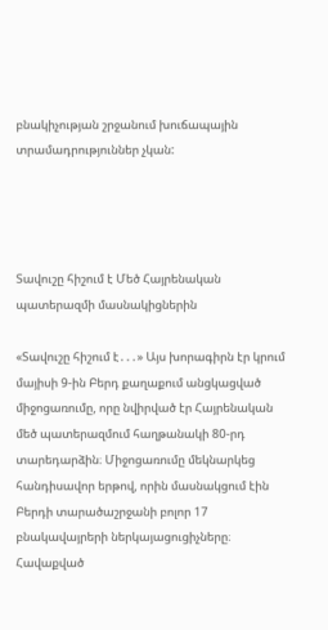բնակիչության շրջանում խուճապային տրամադրություններ չկան:




Տավուշը հիշում է Մեծ Հայրենական պատերազմի մասնակիցներին

«Տավուշը հիշում է․․․» Այս խորագիրն էր կրում մայիսի 9-ին Բերդ քաղաքում անցկացված միջոցառումը, որը նվիրված էր Հայրենական մեծ պատերազմում հաղթանակի 80-րդ տարեդարձին։ Միջոցառումը մեկնարկեց հանդիսավոր երթով, որին մասնակցում էին Բերդի տարածաշրջանի բոլոր 17 բնակավայրերի ներկայացուցիչները։ Հավաքված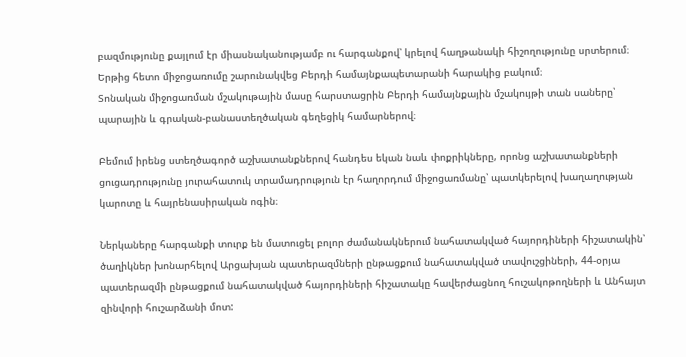բազմությունը քայլում էր միասնականությամբ ու հարգանքով՝ կրելով հաղթանակի հիշողությունը սրտերում։ Երթից հետո միջոցառումը շարունակվեց Բերդի համայնքապետարանի հարակից բակում։
Տոնական միջոցառման մշակութային մասը հարստացրին Բերդի համայնքային մշակույթի տան սաները՝ պարային և գրական-բանաստեղծական գեղեցիկ համարներով։

Բեմում իրենց ստեղծագործ աշխատանքներով հանդես եկան նաև փոքրիկները, որոնց աշխատանքների ցուցադրությունը յուրահատուկ տրամադրություն էր հաղորդում միջոցառմանը՝ պատկերելով խաղաղության կարոտը և հայրենասիրական ոգին։

Ներկաները հարգանքի տուրք են մատուցել բոլոր ժամանակներում նահատակված հայորդիների հիշատակին՝ ծաղիկներ խոնարհելով Արցախյան պատերազմների ընթացքում նահատակված տավուշցիների, 44-օրյա պատերազմի ընթացքում նահատակված հայորդիների հիշատակը հավերժացնող հուշակոթողների և Անհայտ զինվորի հուշարձանի մոտ: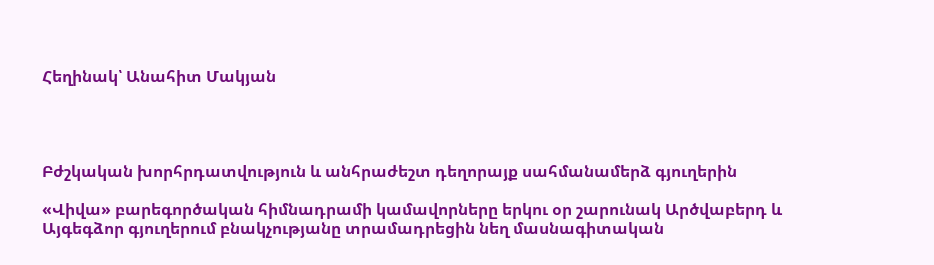Հեղինակ՝ Անահիտ Մակյան




Բժշկական խորհրդատվություն և անհրաժեշտ դեղորայք սահմանամերձ գյուղերին

«Վիվա» բարեգործական հիմնադրամի կամավորները երկու օր շարունակ Արծվաբերդ և Այգեգձոր գյուղերում բնակչությանը տրամադրեցին նեղ մասնագիտական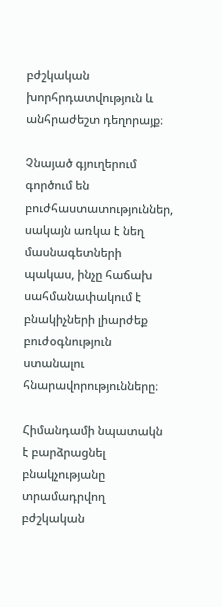բժշկական խորհրդատվություն և անհրաժեշտ դեղորայք։

Չնայած գյուղերում գործում են բուժհաստատություններ, սակայն առկա է նեղ մասնագետների պակաս, ինչը հաճախ սահմանափակում է բնակիչների լիարժեք բուժօգնություն ստանալու հնարավորությունները։

Հիմանդամի նպատակն է բարձրացնել բնակչությանը տրամադրվող բժշկական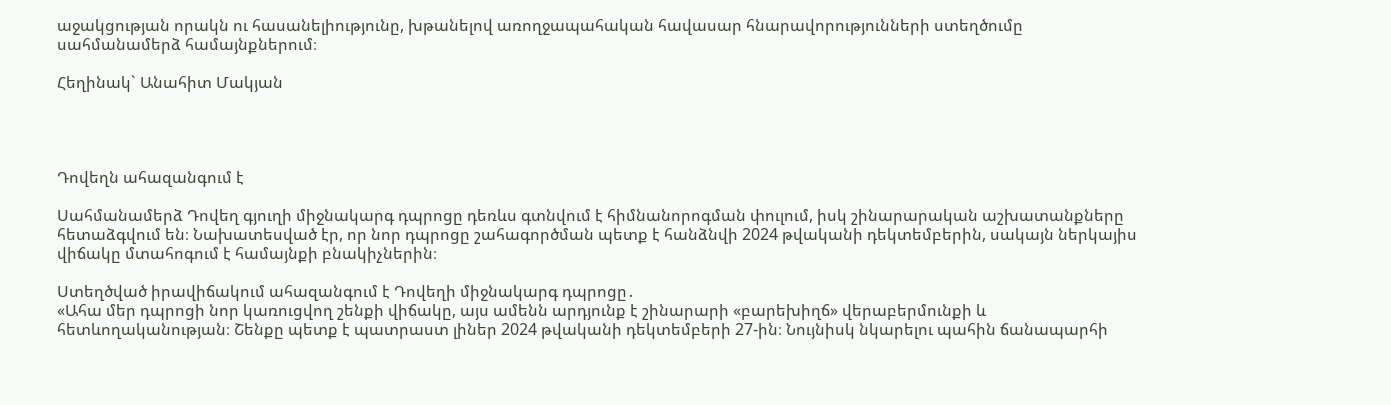աջակցության որակն ու հասանելիությունը, խթանելով առողջապահական հավասար հնարավորությունների ստեղծումը սահմանամերձ համայնքներում։

Հեղինակ` Անահիտ Մակյան




Դովեղն ահազանգում է

Սահմանամերձ Դովեղ գյուղի միջնակարգ դպրոցը դեռևս գտնվում է հիմնանորոգման փուլում, իսկ շինարարական աշխատանքները հետաձգվում են։ Նախատեսված էր, որ նոր դպրոցը շահագործման պետք է հանձնվի 2024 թվականի դեկտեմբերին, սակայն ներկայիս վիճակը մտահոգում է համայնքի բնակիչներին։

Ստեղծված իրավիճակում ահազանգում է Դովեղի միջնակարգ դպրոցը․
«Ահա մեր դպրոցի նոր կառուցվող շենքի վիճակը, այս ամենն արդյունք է շինարարի «բարեխիղճ» վերաբերմունքի և հետևողականության։ Շենքը պետք է պատրաստ լիներ 2024 թվականի դեկտեմբերի 27-ին։ Նույնիսկ նկարելու պահին ճանապարհի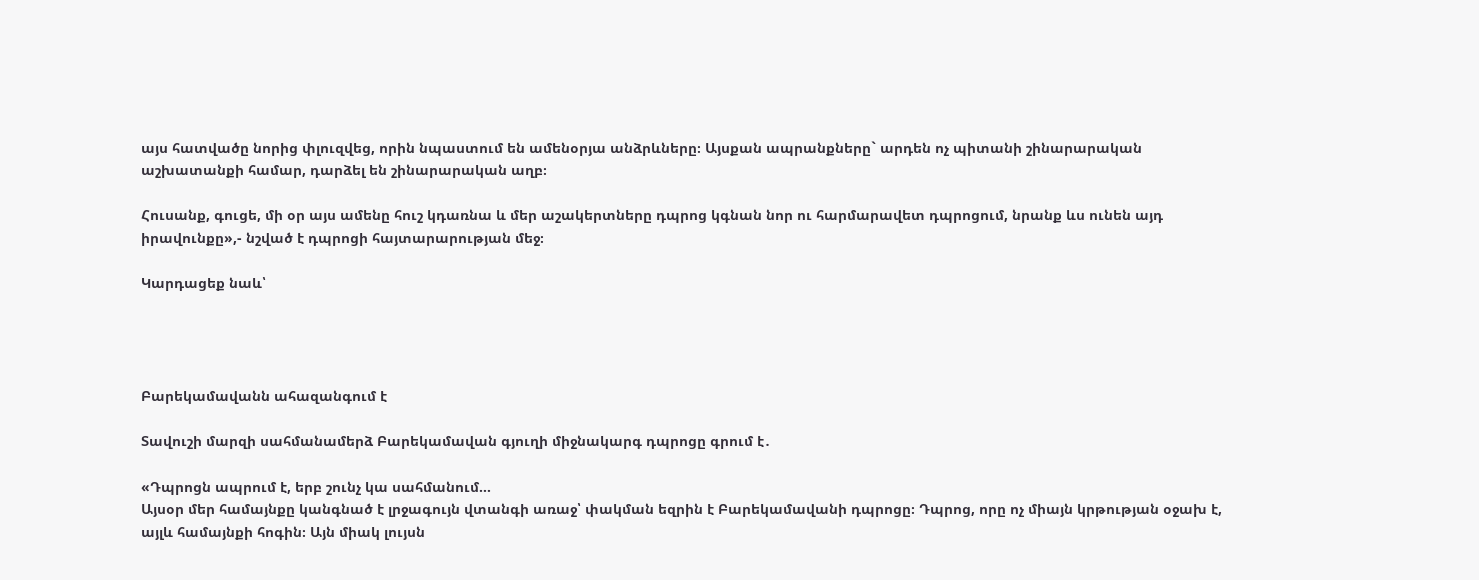այս հատվածը նորից փլուզվեց, որին նպաստում են ամենօրյա անձրևները։ Այսքան ապրանքները` արդեն ոչ պիտանի շինարարական աշխատանքի համար, դարձել են շինարարական աղբ։

Հուսանք, գուցե, մի օր այս ամենը հուշ կդառնա և մեր աշակերտները դպրոց կգնան նոր ու հարմարավետ դպրոցում, նրանք ևս ունեն այդ իրավունքը»,- նշված է դպրոցի հայտարարության մեջ։

Կարդացեք նաև՝




Բարեկամավանն ահազանգում է

Տավուշի մարզի սահմանամերձ Բարեկամավան գյուղի միջնակարգ դպրոցը գրում է․

«Դպրոցն ապրում է, երբ շունչ կա սահմանում…
Այսօր մեր համայնքը կանգնած է լրջագույն վտանգի առաջ՝ փակման եզրին է Բարեկամավանի դպրոցը։ Դպրոց, որը ոչ միայն կրթության օջախ է, այլև համայնքի հոգին։ Այն միակ լույսն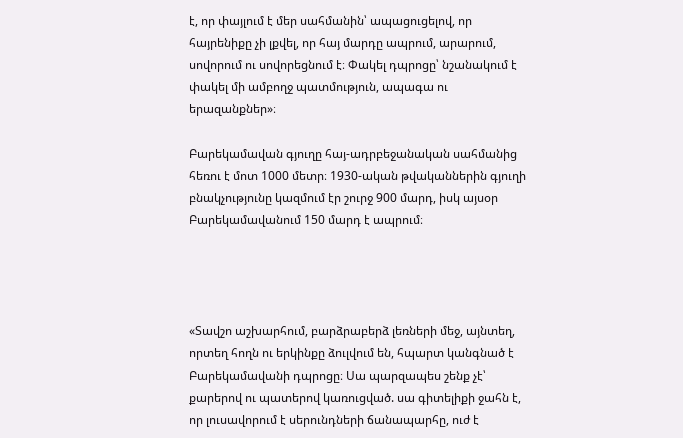է, որ փայլում է մեր սահմանին՝ ապացուցելով, որ հայրենիքը չի լքվել, որ հայ մարդը ապրում, արարում, սովորում ու սովորեցնում է։ Փակել դպրոցը՝ նշանակում է փակել մի ամբողջ պատմություն, ապագա ու երազանքներ»։

Բարեկամավան գյուղը հայ-ադրբեջանական սահմանից հեռու է մոտ 1000 մետր։ 1930-ական թվականներին գյուղի բնակչությունը կազմում էր շուրջ 900 մարդ, իսկ այսօր Բարեկամավանում 150 մարդ է ապրում։




«Տավշո աշխարհում, բարձրաբերձ լեռների մեջ, այնտեղ, որտեղ հողն ու երկինքը ձուլվում են, հպարտ կանգնած է Բարեկամավանի դպրոցը։ Սա պարզապես շենք չէ՝ քարերով ու պատերով կառուցված. սա գիտելիքի ջահն է, որ լուսավորում է սերունդների ճանապարհը, ուժ է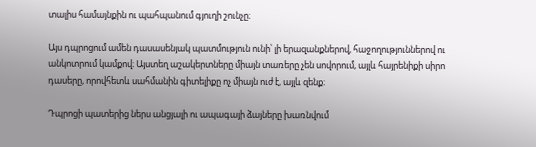տալիս համայնքին ու պահպանում գյուղի շունչը։

Այս դպրոցում ամեն դասասենյակ պատմություն ունի՝ լի երազանքներով, հաջողություններով ու անկոտրում կամքով։ Այստեղ աշակերտները միայն տառերը չեն սովորում, այլև հայրենիքի սիրո դասերը, որովհետև սահմանին գիտելիքը ոչ միայն ուժ է, այլև զենք։

Դպրոցի պատերից ներս անցյալի ու ապագայի ձայները խառնվում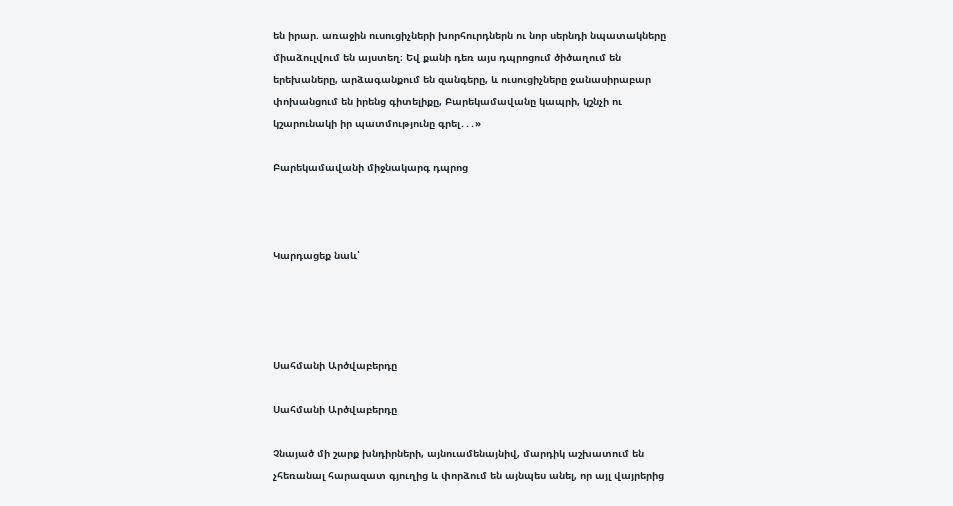են իրար. առաջին ուսուցիչների խորհուրդներն ու նոր սերնդի նպատակները միաձուլվում են այստեղ։ Եվ քանի դեռ այս դպրոցում ծիծաղում են երեխաները, արձագանքում են զանգերը, և ուսուցիչները ջանասիրաբար փոխանցում են իրենց գիտելիքը, Բարեկամավանը կապրի, կշնչի ու կշարունակի իր պատմությունը գրել․․․»

Բարեկամավանի միջնակարգ դպրոց



Կարդացեք նաև՝




Սահմանի Արծվաբերդը

Սահմանի Արծվաբերդը

Չնայած մի շարք խնդիրների, այնուամենայնիվ, մարդիկ աշխատում են չհեռանալ հարազատ գյուղից և փորձում են այնպես անել, որ այլ վայրերից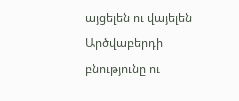այցելեն ու վայելեն Արծվաբերդի բնությունը ու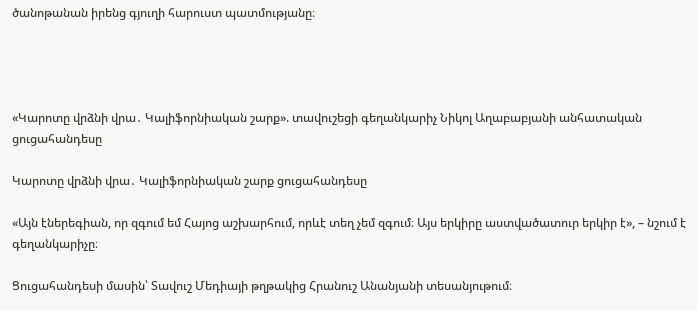ծանոթանան իրենց գյուղի հարուստ պատմությանը։




«Կարոտը վրձնի վրա․ Կալիֆորնիական շարք». տավուշեցի գեղանկարիչ Նիկոլ Աղաբաբյանի անհատական ցուցահանդեսը

Կարոտը վրձնի վրա․ Կալիֆորնիական շարք ցուցահանդեսը

«Այն էներեգիան, որ զգում եմ Հայոց աշխարհում, որևէ տեղ չեմ զգում։ Այս երկիրը աստվածատուր երկիր է», – նշում է գեղանկարիչը։

Ցուցահանդեսի մասին՝ Տավուշ Մեդիայի թղթակից Հրանուշ Անանյանի տեսանյութում։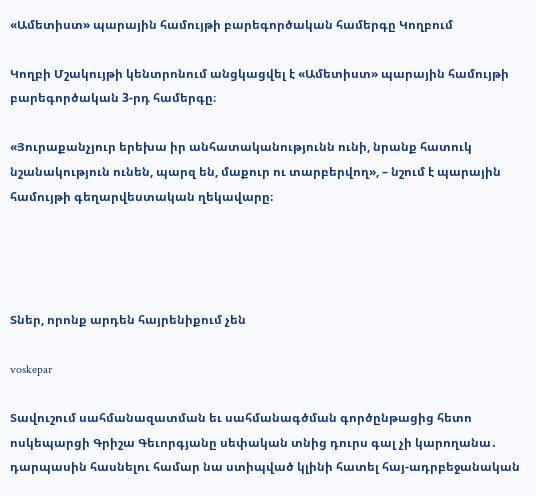«Ամետիստ» պարային համույթի բարեգործական համերգը Կողբում

Կողբի Մշակույթի կենտրոնում անցկացվել է «Ամետիստ» պարային համույթի բարեգործական 3-րդ համերգը։

«Յուրաքանչյուր երեխա իր անհատականությունն ունի, նրանք հատուկ նշանակություն ունեն, պարզ են, մաքուր ու տարբերվող», – նշում է պարային համույթի գեղարվեստական ղեկավարը։




Տներ, որոնք արդեն հայրենիքում չեն

voskepar

Տավուշում սահմանազատման եւ սահմանագծման գործընթացից հետո ոսկեպարցի Գրիշա Գեւորգյանը սեփական տնից դուրս գալ չի կարողանա․ դարպասին հասնելու համար նա ստիպված կլինի հատել հայ-ադրբեջանական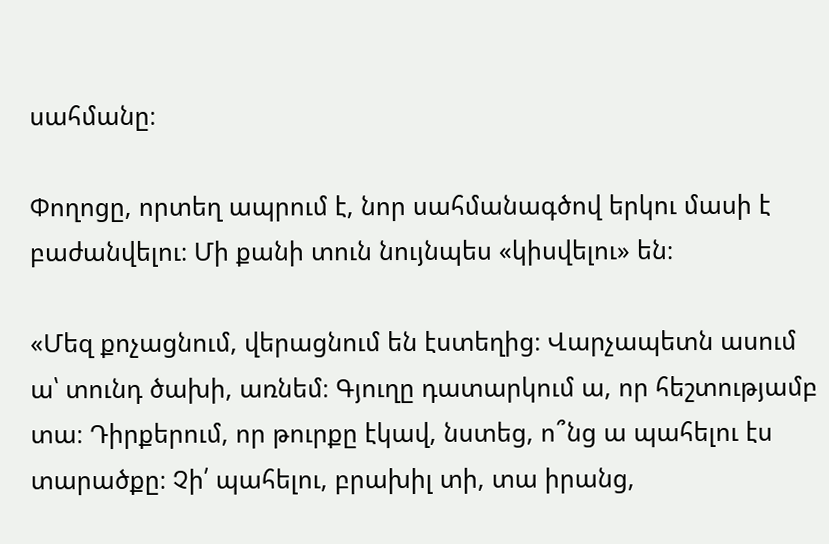սահմանը։

Փողոցը, որտեղ ապրում է, նոր սահմանագծով երկու մասի է բաժանվելու։ Մի քանի տուն նույնպես «կիսվելու» են։

«Մեզ քոչացնում, վերացնում են էստեղից։ Վարչապետն ասում ա՝ տունդ ծախի, առնեմ։ Գյուղը դատարկում ա, որ հեշտությամբ տա։ Դիրքերում, որ թուրքը էկավ, նստեց, ո՞նց ա պահելու էս տարածքը։ Չի՛ պահելու, բրախիլ տի, տա իրանց,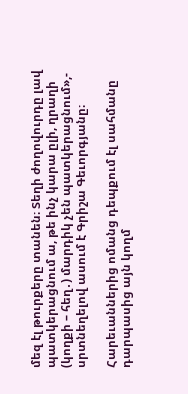մեզ էլ թուրքերը տանեն։ Տեղի ժողովուրդը լավ պատկերացնում ա, թե ինչ կարա ըլի, ղրաղի (կողքի – հեղ․) մարդիկ չեն պատկերացնում»,- սրտնեղելով ասում է Գրիշա Գեւորգյանը։

Հարեւաններից ոմանց դեպքում էլ սահմանը դարպասից այն կողմ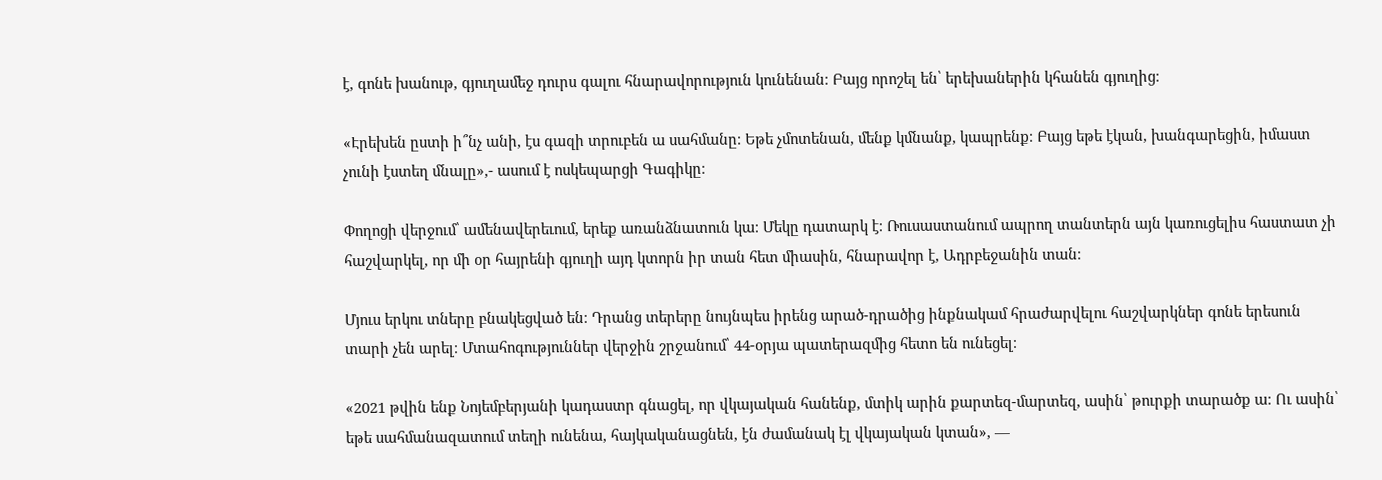է, գոնե խանութ, գյուղամեջ դուրս գալու հնարավորություն կունենան։ Բայց որոշել են՝ երեխաներին կհանեն գյուղից։

«Էրեխեն ըստի ի՞նչ անի, էս գազի տրուբեն ա սահմանը։ Եթե չմոտենան, մենք կմնանք, կապրենք։ Բայց եթե էկան, խանգարեցին, իմաստ չունի էստեղ մնալը»,- ասում է ոսկեպարցի Գագիկը։

Փողոցի վերջում՝ ամենավերեւում, երեք առանձնատուն կա։ Մեկը դատարկ է։ Ռուսաստանում ապրող տանտերն այն կառուցելիս հաստատ չի հաշվարկել, որ մի օր հայրենի գյուղի այդ կտորն իր տան հետ միասին, հնարավոր է, Ադրբեջանին տան։

Մյուս երկու տները բնակեցված են։ Դրանց տերերը նույնպես իրենց արած-դրածից ինքնակամ հրաժարվելու հաշվարկներ գոնե երեսուն տարի չեն արել։ Մտահոգություններ վերջին շրջանում՝ 44-օրյա պատերազմից հետո են ունեցել։

«2021 թվին ենք Նոյեմբերյանի կադաստր գնացել, որ վկայական հանենք, մտիկ արին քարտեզ-մարտեզ, ասին՝ թուրքի տարածք ա։ Ու ասին՝ եթե սահմանազատում տեղի ունենա, հայկականացնեն, էն ժամանակ էլ վկայական կտան», —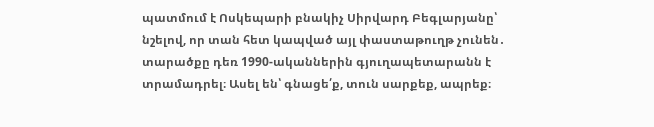պատմում է Ոսկեպարի բնակիչ Սիրվարդ Բեգլարյանը՝ նշելով, որ տան հետ կապված այլ փաստաթուղթ չունեն․ տարածքը դեռ 1990-ականներին գյուղապետարանն է տրամադրել։ Ասել են՝ գնացե՛ք, տուն սարքեք, ապրեք։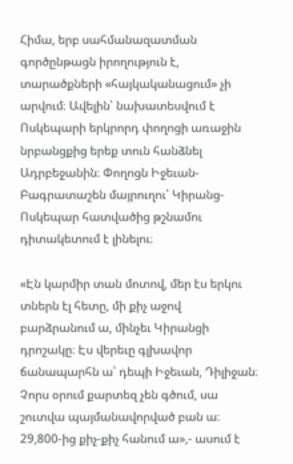Հիմա, երբ սահմանազատման գործընթացն իրողություն է, տարածքների «հայկականացում» չի արվում։ Ավելին՝ նախատեսվում է Ոսկեպարի երկրորդ փողոցի առաջին նրբանցքից երեք տուն հանձնել Ադրբեջանին։ Փողոցն Իջեւան-Բագրատաշեն մայրուղու՝ Կիրանց-Ոսկեպար հատվածից թշնամու դիտակետում է լինելու։

«Էն կարմիր տան մոտով, մեր էս երկու տներն էլ հետը, մի քիչ աջով բարձրանում ա, մինչեւ Կիրանցի դրոշակը։ Էս վերեւը գլխավոր ճանապարհն ա՝ դեպի Իջեւան, Դիլիջան։ Չորս օրում քարտեզ չեն գծում, սա շուտվա պայմանավորված բան ա։ 29,800-ից քիչ-քիչ հանում ա»,- ասում է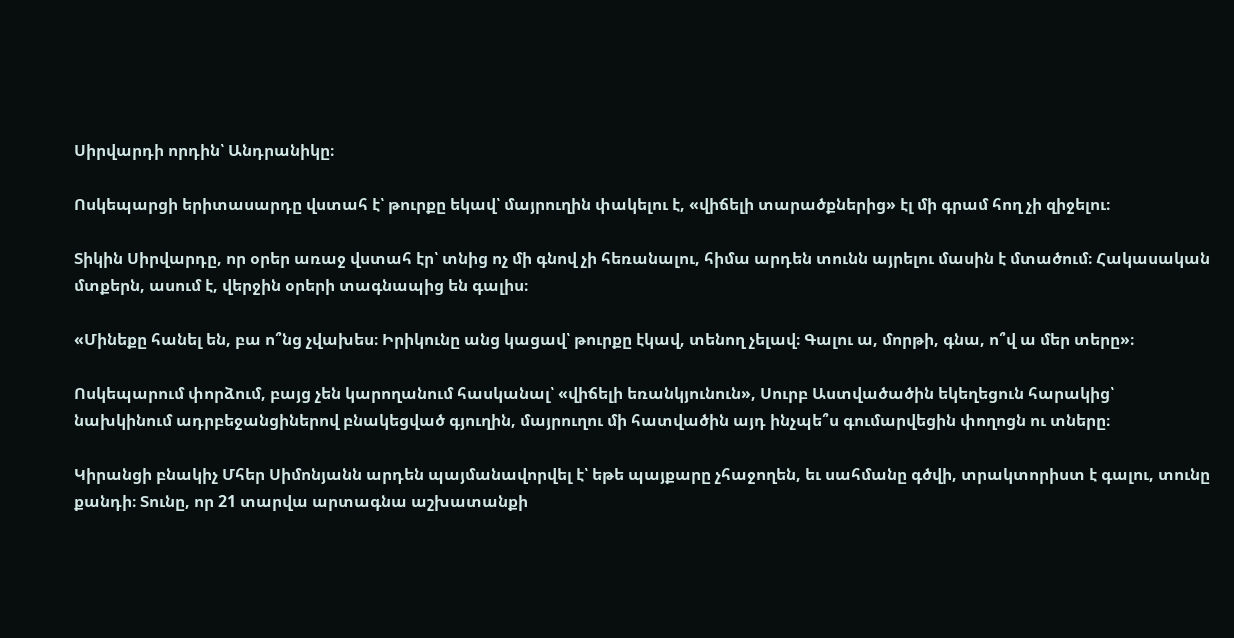Սիրվարդի որդին՝ Անդրանիկը։

Ոսկեպարցի երիտասարդը վստահ է՝ թուրքը եկավ՝ մայրուղին փակելու է, «վիճելի տարածքներից» էլ մի գրամ հող չի զիջելու։

Տիկին Սիրվարդը, որ օրեր առաջ վստահ էր՝ տնից ոչ մի գնով չի հեռանալու, հիմա արդեն տունն այրելու մասին է մտածում։ Հակասական մտքերն, ասում է, վերջին օրերի տագնապից են գալիս։

«Մինեքը հանել են, բա ո՞նց չվախես։ Իրիկունը անց կացավ՝ թուրքը էկավ, տենող չելավ։ Գալու ա, մորթի, գնա, ո՞վ ա մեր տերը»։

Ոսկեպարում փորձում, բայց չեն կարողանում հասկանալ՝ «վիճելի եռանկյունուն», Սուրբ Աստվածածին եկեղեցուն հարակից՝ նախկինում ադրբեջանցիներով բնակեցված գյուղին, մայրուղու մի հատվածին այդ ինչպե՞ս գումարվեցին փողոցն ու տները։

Կիրանցի բնակիչ Մհեր Սիմոնյանն արդեն պայմանավորվել է՝ եթե պայքարը չհաջողեն, եւ սահմանը գծվի, տրակտորիստ է գալու, տունը քանդի։ Տունը, որ 21 տարվա արտագնա աշխատանքի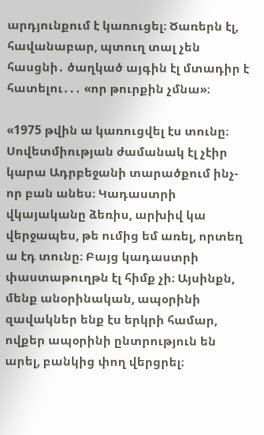արդյունքում է կառուցել։ Ծառերն էլ, հավանաբար, պտուղ տալ չեն հասցնի․ ծաղկած այգին էլ մտադիր է հատելու․․․ «որ թուրքին չմնա»։

«1975 թվին ա կառուցվել էս տունը։ Սովետմիության ժամանակ էլ չէիր կարա Ադրբեջանի տարածքում ինչ-որ բան անես։ Կադաստրի վկայականը ձեռիս, արխիվ կա վերջապես, թե ումից եմ առել, որտեղ ա էդ տունը։ Բայց կադաստրի փաստաթուղթն էլ հիմք չի։ Այսինքն, մենք անօրինական, ապօրինի զավակներ ենք էս երկրի համար, ովքեր ապօրինի ընտրություն են արել, բանկից փող վերցրել։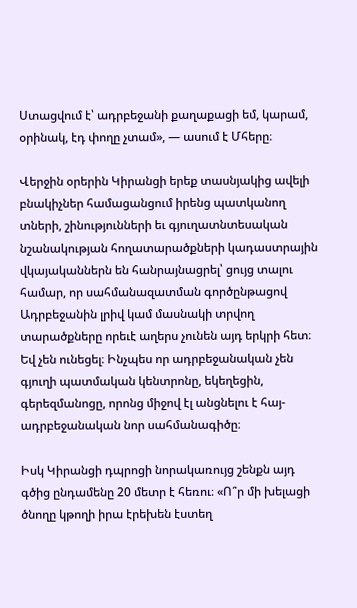Ստացվում է՝ ադրբեջանի քաղաքացի եմ, կարամ, օրինակ, էդ փողը չտամ», — ասում է Մհերը։

Վերջին օրերին Կիրանցի երեք տասնյակից ավելի բնակիչներ համացանցում իրենց պատկանող տների, շինությունների եւ գյուղատնտեսական նշանակության հողատարածքների կադաստրային վկայականներն են հանրայնացրել՝ ցույց տալու համար, որ սահմանազատման գործընթացով Ադրբեջանին լրիվ կամ մասնակի տրվող տարածքները որեւէ աղերս չունեն այդ երկրի հետ։ Եվ չեն ունեցել։ Ինչպես որ ադրբեջանական չեն գյուղի պատմական կենտրոնը, եկեղեցին, գերեզմանոցը, որոնց միջով էլ անցնելու է հայ-ադրբեջանական նոր սահմանագիծը։

Իսկ Կիրանցի դպրոցի նորակառույց շենքն այդ գծից ընդամենը 20 մետր է հեռու։ «Ո՞ր մի խելացի ծնողը կթողի իրա էրեխեն էստեղ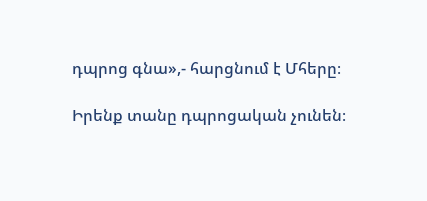դպրոց գնա»,- հարցնում է Մհերը։

Իրենք տանը դպրոցական չունեն։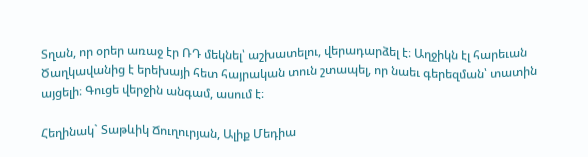Տղան, որ օրեր առաջ էր ՌԴ մեկնել՝ աշխատելու, վերադարձել է։ Աղջիկն էլ հարեւան Ծաղկավանից է երեխայի հետ հայրական տուն շտապել, որ նաեւ գերեզման՝ տատին այցելի։ Գուցե վերջին անգամ, ասում է։

Հեղինակ` Տաթևիկ Ճուղուրյան, Ալիք Մեդիա